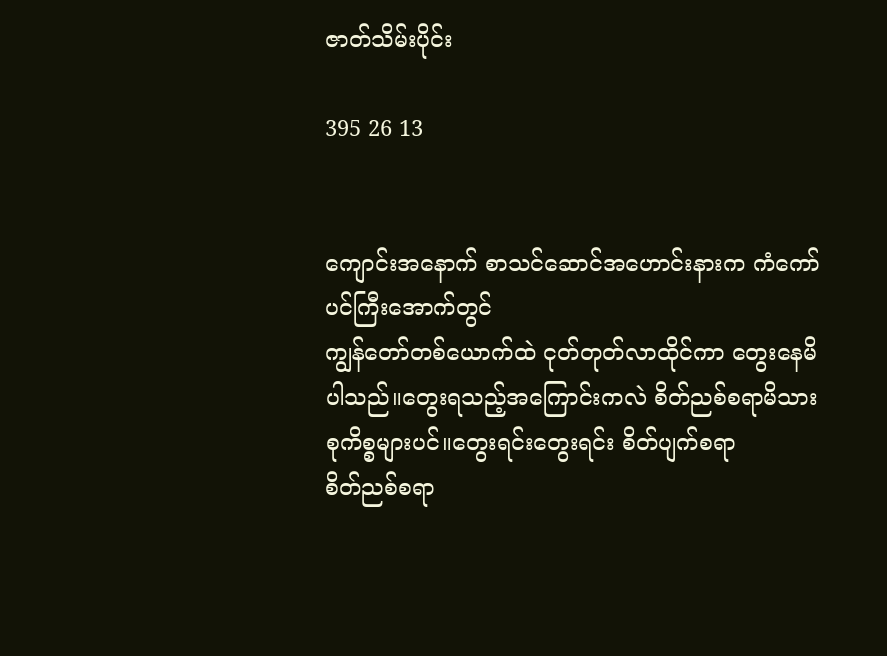ဇာတ်သိမ်းပိုင်း

395 26 13


ကျောင်းအနောက် စာသင်ဆောင်အဟောင်းနားက ကံကော်ပင်ကြီးအောက်တွင်
ကျွန်တော်တစ်ယောက်ထဲ ငုတ်တုတ်လာထိုင်ကာ ‌တွေးနေမိပါသည်။တွေးရသည့်အကြောင်းကလဲ စိတ်ညစ်စရာမိသားစုကိစ္စများပင်။တွေးရင်းတွေးရင်း စိတ်ပျက်စရာ
စိတ်ညစ်စရာ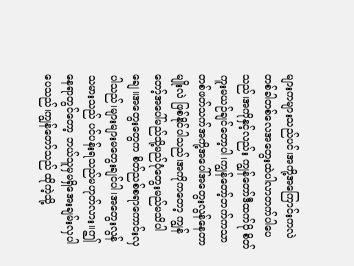များကများသည်ပင်၊အကို့အကြောင်းကလဲ တစ်ခါတစ်လေအတွေးထဲပါလာတက်ပါပေသည်၊အကိုနှင့်လည်း ကျွန်တော်ဒီထက်ပို စိတ်ကူးမယဉ်ချင်တော့ပါ၊ကျွန်တော့်ဘက်ကသာ တစ်ဖတ်သက်အကို့အပေါ်အတွေးလွန်နေတာမျိုးလဲ ဖြစ်နိုင်ပါသည်၊အကိုကတော့ ကျွန်တော့်အပေါ်မည်သို့မည်ပုံတွေးမည်မသိပါချေ။အ‌တွေးတွေက စိတ်ညစ်စရာကောင်းလှပါသည်၊များများမ‌တွေးချင်ပါ၊အတွေးလွန်သမားသည် ပင်ပန်းရသည်မဟုတ်လား။ဤနေရာတွင်တော့ ဘယ်သူမှမရှိအေးချမ်းလှပါပေသည်၊ကျွန်တော်သည် ထိုကဲ့သို့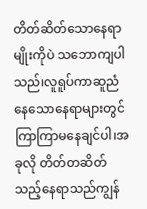တိတ်ဆိတ်သောနေရာမျိုးကိုပဲ သဘောကျပါသည်၊လူရူပ်ကာဆူညံနေသောနေရာများတွင် ကြာကြာမနေချင်ပါ၊အခုလို တိတ်တဆိတ်သည့်နေရာသည်ကျွန်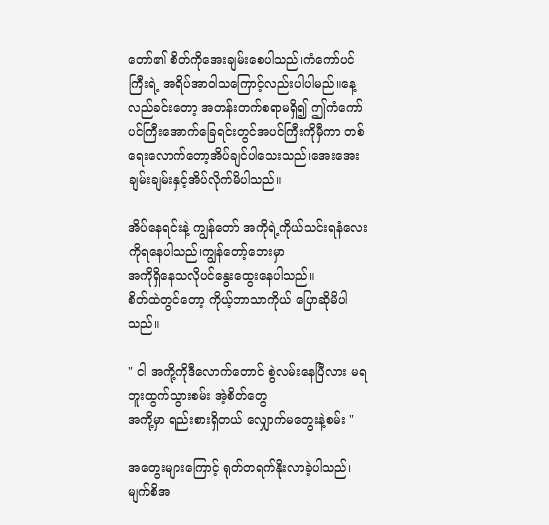တော်၏ စိတ်ကိုအေးချမ်းစေပါသည်၊ကံကော်ပင်ကြီးရဲ့ အရိပ်အာဝါသကြောင့်လည်းပါပါမည်။နေ့လည်ခင်းတော့ အတန်းတက်စရာမရှိ၍ ဤကံကော်ပင်ကြီးအောက်‌ခြေရင်းတွင်အပင်ကြီးကိုမှီကာ တစ်ရေးလောက်တော့အိပ်ချင်ပါသေးသည်၊‌အေးအေးချမ်းချမ်းနှင့်အိပ်လိုက်မိပါသည်။

အိပ်နေရင်းနဲ့ ကျွန်တော် အကိုရဲ့ကိုယ်သင်းရနံလေးကိုရနေပါသည်၊ကျွန်တော့်ဘေးမှာ
အကိုရှိနေသလိုပင်နွေးထွေးနေပါသည်။
စိတ်ထဲတွင်တော့ ကိုယ့်ဘာသာကိုယ် ပြောဆိုမိပါသည်။

" ငါ အကို့ကိုဒီလောက်တောင် စွဲလမ်းနေပြီလား မရဘူးထွက်သွားစမ်း အဲ့စိတ်တွေ
အကို့မှာ ရည်းစားရှိတယ် လျှောက်မတွေးနဲ့စမ်း "

အတွေးများကြောင့် ရုတ်တရက်နိုးလာခဲ့ပါသည်၊မျက်စိအ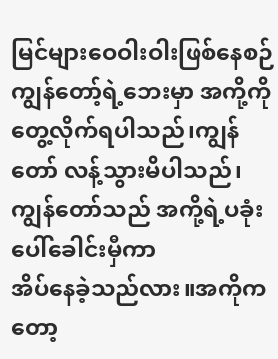မြင်များဝေဝါးဝါးဖြစ်နေစဉ်ကျွန်တော့်ရဲ့ဘေးမှာ အကို့ကိုတွေ့လိုက်ရပါသည်၊ကျွန်တော် လန့်သွားမိပါသည်၊ကျွန်တော်သည် အကို့ရဲ့ပခုံးပေါ်ခေါင်းမှီကာ
အိပ်နေခဲ့သည်လား။အကိုကတော့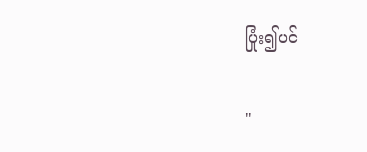ပြုံး၍ပင်

"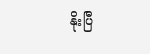နိုးပြီ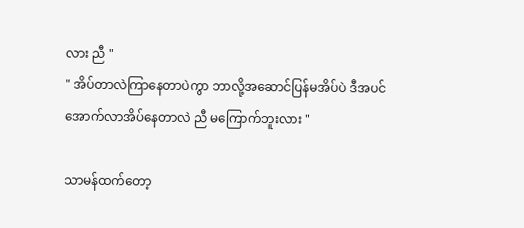လား ညီ "
" အိပ်တာလဲကြာ‌နေတာပဲကွာ ဘာလို့အဆောင်ပြန်မအိပ်ပဲ ဒီအပင်အောက်လာအိပ်နေတာလဲ ညီ မကြောက်ဘူးလား "

သာမန်ထက်တော့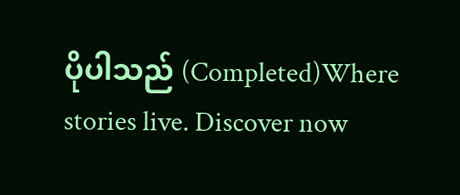ပိုပါသည် (Completed)Where stories live. Discover now